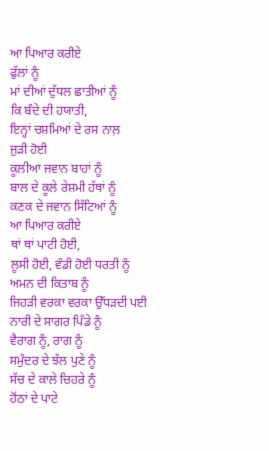ਆ ਪਿਆਰ ਕਰੀਏ
ਫੁੱਲਾਂ ਨੂੰ
ਮਾਂ ਦੀਆਂ ਦੁੱਧਲ ਛਾਤੀਆਂ ਨੂੰ
ਕਿ ਬੰਦੇ ਦੀ ਹਯਾਤੀ,
ਇਨ੍ਹਾਂ ਚਸ਼ਮਿਆਂ ਦੇ ਰਸ ਨਾਲ਼
ਜੁੜੀ ਹੋਈ
ਕੂਲੀਆ ਜਵਾਨ ਬਾਹਾਂ ਨੂੰ
ਬਾਲ ਦੇ ਕੂਲੇ ਰੇਸ਼ਮੀ ਹੱਥਾਂ ਨੂੰ
ਕਣਕ ਦੇ ਜਵਾਨ ਸਿੱਟਿਆਂ ਨੂੰ
ਆ ਪਿਆਰ ਕਰੀਏ
ਥਾਂ ਥਾਂ ਪਾਟੀ ਹੋਈ,
ਲੂਸੀ ਹੋਈ, ਵੰਡੀ ਹੋਈ ਧਰਤੀ ਨੂੰ
ਅਮਨ ਦੀ ਕਿਤਾਬ ਨੂੰ
ਜਿਹੜੀ ਵਰਕਾ ਵਰਕਾ ਉੱਧੜਦੀ ਪਈ
ਨਾਰੀ ਦੇ ਸਾਗਰ ਪਿੰਡੇ ਨੂੰ
ਵੈਰਾਗ ਨੂੰ, ਰਾਗ ਨੂੰ
ਸਮੁੰਦਰ ਦੇ ਝੱਲ ਪੁਣੇ ਨੂੰ
ਸੱਚ ਦੇ ਕਾਲੇ ਚਿਹਰੇ ਨੂੰ
ਹੋਂਠਾਂ ਦੇ ਪਾਟੇ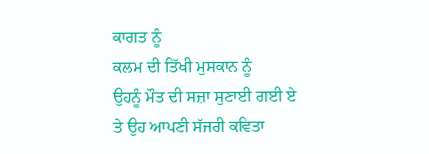ਕਾਗਤ ਨੂੰ
ਕਲਮ ਦੀ ਤਿੱਖੀ ਮੁਸਕਾਨ ਨੂੰ
ਉਹਨੂੰ ਮੌਤ ਦੀ ਸਜ਼ਾ ਸੁਣਾਈ ਗਈ ਏ
ਤੇ ਉਹ ਆਪਣੀ ਸੱਜਰੀ ਕਵਿਤਾ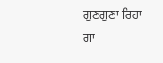ਗੁਣਗੁਣਾ ਰਿਹਾ
ਗਾ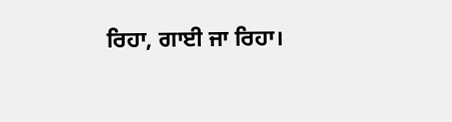ਰਿਹਾ, ਗਾਈ ਜਾ ਰਿਹਾ।